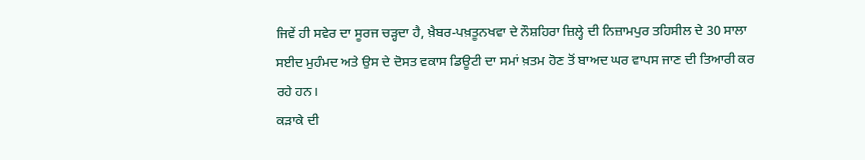ਜਿਵੇਂ ਹੀ ਸਵੇਰ ਦਾ ਸੂਰਜ ਚੜ੍ਹਦਾ ਹੈ, ਖ਼ੈਬਰ-ਪਖ਼ਤੂਨਖਵਾ ਦੇ ਨੌਸ਼ਹਿਰਾ ਜ਼ਿਲ੍ਹੇ ਦੀ ਨਿਜ਼ਾਮਪੁਰ ਤਹਿਸੀਲ ਦੇ 30 ਸਾਲਾ ਸਈਦ ਮੁਹੰਮਦ ਅਤੇ ਉਸ ਦੇ ਦੋਸਤ ਵਕਾਸ ਡਿਊਟੀ ਦਾ ਸਮਾਂ ਖ਼ਤਮ ਹੋਣ ਤੋਂ ਬਾਅਦ ਘਰ ਵਾਪਸ ਜਾਣ ਦੀ ਤਿਆਰੀ ਕਰ ਰਹੇ ਹਨ।
ਕੜਾਕੇ ਦੀ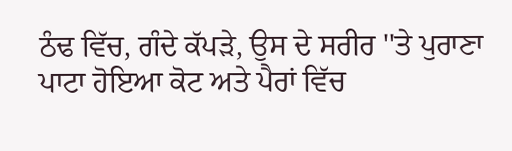ਠੰਢ ਵਿੱਚ, ਗੰਦੇ ਕੱਪੜੇ, ਉਸ ਦੇ ਸਰੀਰ ''ਤੇ ਪੁਰਾਣਾ ਪਾਟਾ ਹੋਇਆ ਕੋਟ ਅਤੇ ਪੈਰਾਂ ਵਿੱਚ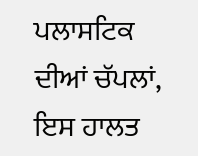ਪਲਾਸਟਿਕ ਦੀਆਂ ਚੱਪਲਾਂ, ਇਸ ਹਾਲਤ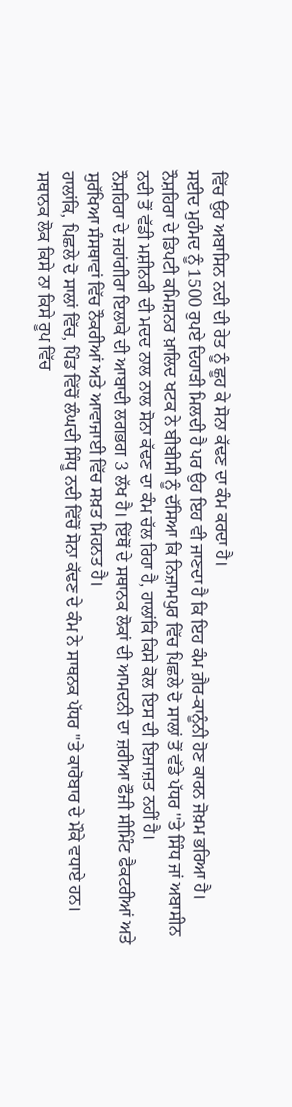ਵਿੱਚ ਉਹ ਅਬਾਸਿਨ ਨਦੀ ਦੀ ਰੇਤ ਨੂੰ ਛੂਹ ਕੇ ਸੋਨਾ ਕੱਢਣ ਦਾ ਕੰਮ ਕਰਦਾ ਹੈ।
ਸਈਦ ਮੁਹੰਮਦ ਨੂੰ 1500 ਰੁਪਏ ਦਿਹਾੜੀ ਮਿਲਦੀ ਹੈ ਪਰ ਉਹ ਇਹ ਵੀ ਜਾਣਦਾ ਹੈ ਕਿ ਇਹ ਕੰਮ ਗ਼ੈਰ-ਕਾਨੂੰਨੀ ਹੋਣ ਕਾਰਨ ਜੋਖ਼ਮ ਭਰਿਆ ਹੈ।
ਨੌਸ਼ਹਿਰਾ ਦੇ ਡਿਪਟੀ ਕਮਿਸ਼ਨਰ ਖ਼ਾਲਿਦ ਖਟਕ ਨੇ ਬੀਬੀਸੀ ਨੂੰ ਦੱਸਿਆ ਕਿ ਨਿਜ਼ਾਮਪੁਰ ਵਿੱਚ ਪਿਛਲੇ ਦੋ ਸਾਲਾਂ ਤੋਂ ਵੱਡੇ ਪੱਧਰ ''ਤੇ ਸਿੰਧ ਜਾਂ ਅਬਾਸੀਨ ਨਦੀ ਤੋਂ ਵੱਡੀ ਮਸ਼ੀਨਰੀ ਦੀ ਮਦਦ ਨਾਲ ਨਾਲ ਸੋਨਾ ਕੱਢਣ ਦਾ ਕੰਮ ਚੱਲ ਰਿਹਾ ਹੈ, ਹਾਲਾਂਕਿ ਕਿਸੇ ਕੋਲ ਇਸ ਦੀ ਇਜਾਜ਼ਤ ਨਹੀਂ ਹੈ।
ਨੌਸ਼ਹਿਰਾ ਦੇ ਜਹਾਂਗੀਰਾ ਇਲਾਕੇ ਦੀ ਆਬਾਦੀ ਲਗਭਗ 3 ਲੱਖ ਹੈ। ਇੱਥੋਂ ਦੇ ਸਥਾਨਕ ਲੋਕਾਂ ਦੀ ਆਮਦਨੀ ਦਾ ਜ਼ਰੀਆ ਫੌਜੀ ਸੀਮਿੰਟ ਫੈਕਟਰੀਆਂ ਅਤੇ ਸੁਰੱਖਿਆ ਸੰਸਥਾਵਾਂ ਵਿੱਚ ਨੌਕਰੀਆਂ ਅਤੇ ਆਵਾਜਾਈ ਵਿੱਚ ਸਖ਼ਤ ਮਿਹਨਤ ਹੈ।
ਹਾਲਾਂਕਿ, ਪਿਛਲੇ ਦੋ ਸਾਲਾਂ ਵਿੱਚ, ਪਿੰਡ ਵਿੱਚੋਂ ਲੰਘਦੀ ਸਿੰਧੂ ਨਦੀ ਵਿੱਚੋਂ ਸੋਨਾ ਕੱਢਣ ਦੇ ਕੰਮ ਨੇ ਸਾਥਨਕ ਪੱਧਰ ''ਤੇ ਕਾਰੋਬਾਰ ਦੇ ਮੌਕੇ ਵਧਾਏ ਹਨ।
ਸਥਾਨਕ ਲੋਕ ਕਿਸੇ ਨਾ ਕਿਸੇ ਰੂਪ ਵਿੱਚ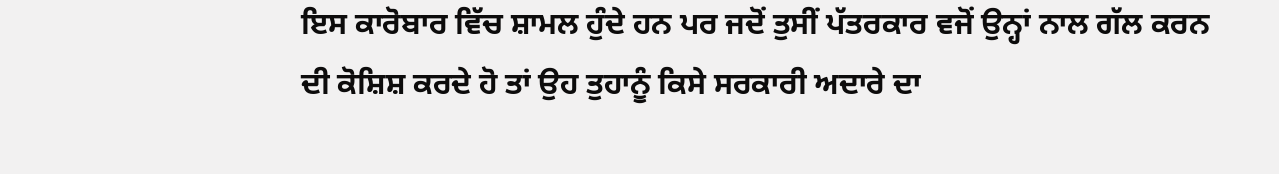ਇਸ ਕਾਰੋਬਾਰ ਵਿੱਚ ਸ਼ਾਮਲ ਹੁੰਦੇ ਹਨ ਪਰ ਜਦੋਂ ਤੁਸੀਂ ਪੱਤਰਕਾਰ ਵਜੋਂ ਉਨ੍ਹਾਂ ਨਾਲ ਗੱਲ ਕਰਨ ਦੀ ਕੋਸ਼ਿਸ਼ ਕਰਦੇ ਹੋ ਤਾਂ ਉਹ ਤੁਹਾਨੂੰ ਕਿਸੇ ਸਰਕਾਰੀ ਅਦਾਰੇ ਦਾ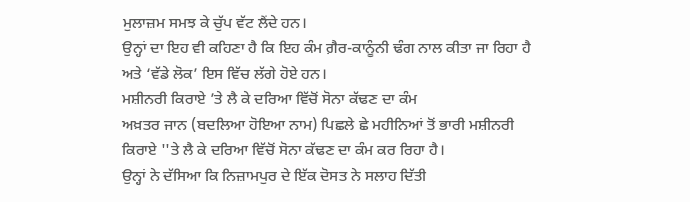ਮੁਲਾਜ਼ਮ ਸਮਝ ਕੇ ਚੁੱਪ ਵੱਟ ਲੈਂਦੇ ਹਨ।
ਉਨ੍ਹਾਂ ਦਾ ਇਹ ਵੀ ਕਹਿਣਾ ਹੈ ਕਿ ਇਹ ਕੰਮ ਗ਼ੈਰ-ਕਾਨੂੰਨੀ ਢੰਗ ਨਾਲ ਕੀਤਾ ਜਾ ਰਿਹਾ ਹੈ ਅਤੇ ‘ਵੱਡੇ ਲੋਕ’ ਇਸ ਵਿੱਚ ਲੱਗੇ ਹੋਏ ਹਨ।
ਮਸ਼ੀਨਰੀ ਕਿਰਾਏ ’ਤੇ ਲੈ ਕੇ ਦਰਿਆ ਵਿੱਚੋਂ ਸੋਨਾ ਕੱਢਣ ਦਾ ਕੰਮ
ਅਖ਼ਤਰ ਜਾਨ (ਬਦਲਿਆ ਹੋਇਆ ਨਾਮ) ਪਿਛਲੇ ਛੇ ਮਹੀਨਿਆਂ ਤੋਂ ਭਾਰੀ ਮਸ਼ੀਨਰੀ ਕਿਰਾਏ ''ਤੇ ਲੈ ਕੇ ਦਰਿਆ ਵਿੱਚੋਂ ਸੋਨਾ ਕੱਢਣ ਦਾ ਕੰਮ ਕਰ ਰਿਹਾ ਹੈ।
ਉਨ੍ਹਾਂ ਨੇ ਦੱਸਿਆ ਕਿ ਨਿਜ਼ਾਮਪੁਰ ਦੇ ਇੱਕ ਦੋਸਤ ਨੇ ਸਲਾਹ ਦਿੱਤੀ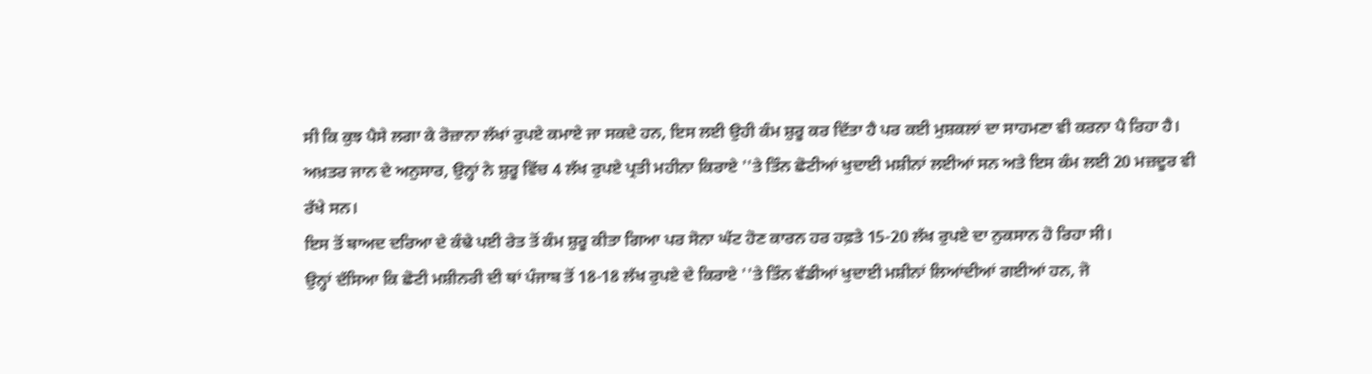ਸੀ ਕਿ ਕੁਝ ਪੈਸੇ ਲਗਾ ਕੇ ਰੋਜ਼ਾਨਾ ਲੱਖਾਂ ਰੁਪਏ ਕਮਾਏ ਜਾ ਸਕਦੇ ਹਨ, ਇਸ ਲਈ ਉਹੀ ਕੰਮ ਸ਼ੁਰੂ ਕਰ ਦਿੱਤਾ ਹੈ ਪਰ ਕਈ ਮੁਸ਼ਕਲਾਂ ਦਾ ਸਾਹਮਣਾ ਵੀ ਕਰਨਾ ਪੈ ਰਿਹਾ ਹੈ।
ਅਖ਼ਤਰ ਜਾਨ ਦੇ ਅਨੁਸਾਰ, ਉਨ੍ਹਾਂ ਨੇ ਸ਼ੁਰੂ ਵਿੱਚ 4 ਲੱਖ ਰੁਪਏ ਪ੍ਰਤੀ ਮਹੀਨਾ ਕਿਰਾਏ ''ਤੇ ਤਿੰਨ ਛੋਟੀਆਂ ਖੁਦਾਈ ਮਸ਼ੀਨਾਂ ਲਈਆਂ ਸਨ ਅਤੇ ਇਸ ਕੰਮ ਲਈ 20 ਮਜ਼ਦੂਰ ਵੀ ਰੱਖੇ ਸਨ।
ਇਸ ਤੋਂ ਬਾਅਦ ਦਰਿਆ ਦੇ ਕੰਢੇ ਪਈ ਰੇਤ ਤੋਂ ਕੰਮ ਸ਼ੁਰੂ ਕੀਤਾ ਗਿਆ ਪਰ ਸੋਨਾ ਘੱਟ ਹੋਣ ਕਾਰਨ ਹਰ ਹਫ਼ਤੇ 15-20 ਲੱਖ ਰੁਪਏ ਦਾ ਨੁਕਸਾਨ ਹੋ ਰਿਹਾ ਸੀ।
ਉਨ੍ਹਾਂ ਦੱਸਿਆ ਕਿ ਛੋਟੀ ਮਸ਼ੀਨਰੀ ਦੀ ਥਾਂ ਪੰਜਾਬ ਤੋਂ 18-18 ਲੱਖ ਰੁਪਏ ਦੇ ਕਿਰਾਏ ''ਤੇ ਤਿੰਨ ਵੱਡੀਆਂ ਖੁਦਾਈ ਮਸ਼ੀਨਾਂ ਲਿਆਂਦੀਆਂ ਗਈਆਂ ਹਨ, ਜੋ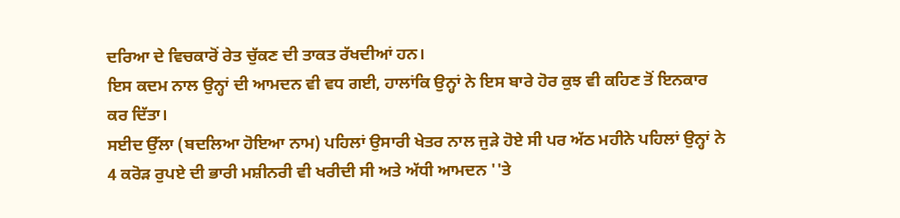ਦਰਿਆ ਦੇ ਵਿਚਕਾਰੋਂ ਰੇਤ ਚੁੱਕਣ ਦੀ ਤਾਕਤ ਰੱਖਦੀਆਂ ਹਨ।
ਇਸ ਕਦਮ ਨਾਲ ਉਨ੍ਹਾਂ ਦੀ ਆਮਦਨ ਵੀ ਵਧ ਗਈ, ਹਾਲਾਂਕਿ ਉਨ੍ਹਾਂ ਨੇ ਇਸ ਬਾਰੇ ਹੋਰ ਕੁਝ ਵੀ ਕਹਿਣ ਤੋਂ ਇਨਕਾਰ ਕਰ ਦਿੱਤਾ।
ਸਈਦ ਉੱਲਾ (ਬਦਲਿਆ ਹੋਇਆ ਨਾਮ) ਪਹਿਲਾਂ ਉਸਾਰੀ ਖੇਤਰ ਨਾਲ ਜੁੜੇ ਹੋਏ ਸੀ ਪਰ ਅੱਠ ਮਹੀਨੇ ਪਹਿਲਾਂ ਉਨ੍ਹਾਂ ਨੇ 4 ਕਰੋੜ ਰੁਪਏ ਦੀ ਭਾਰੀ ਮਸ਼ੀਨਰੀ ਵੀ ਖਰੀਦੀ ਸੀ ਅਤੇ ਅੱਧੀ ਆਮਦਨ ''ਤੇ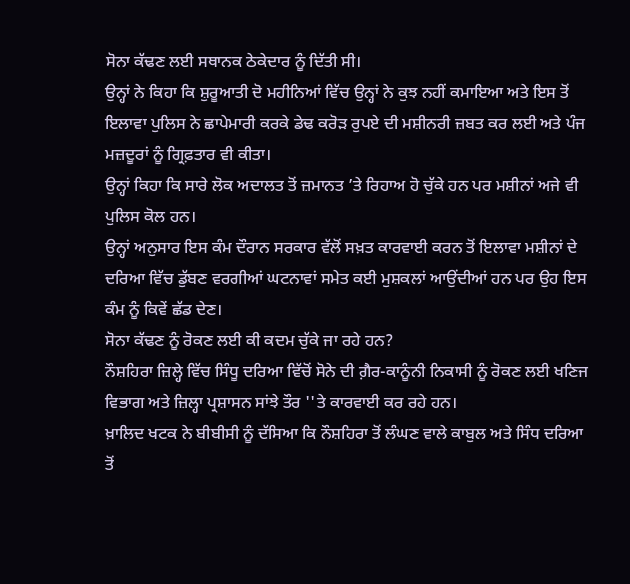ਸੋਨਾ ਕੱਢਣ ਲਈ ਸਥਾਨਕ ਠੇਕੇਦਾਰ ਨੂੰ ਦਿੱਤੀ ਸੀ।
ਉਨ੍ਹਾਂ ਨੇ ਕਿਹਾ ਕਿ ਸ਼ੁਰੂਆਤੀ ਦੋ ਮਹੀਨਿਆਂ ਵਿੱਚ ਉਨ੍ਹਾਂ ਨੇ ਕੁਝ ਨਹੀਂ ਕਮਾਇਆ ਅਤੇ ਇਸ ਤੋਂ ਇਲਾਵਾ ਪੁਲਿਸ ਨੇ ਛਾਪੇਮਾਰੀ ਕਰਕੇ ਡੇਢ ਕਰੋੜ ਰੁਪਏ ਦੀ ਮਸ਼ੀਨਰੀ ਜ਼ਬਤ ਕਰ ਲਈ ਅਤੇ ਪੰਜ ਮਜ਼ਦੂਰਾਂ ਨੂੰ ਗ੍ਰਿਫ਼ਤਾਰ ਵੀ ਕੀਤਾ।
ਉਨ੍ਹਾਂ ਕਿਹਾ ਕਿ ਸਾਰੇ ਲੋਕ ਅਦਾਲਤ ਤੋਂ ਜ਼ਮਾਨਤ ’ਤੇ ਰਿਹਾਅ ਹੋ ਚੁੱਕੇ ਹਨ ਪਰ ਮਸ਼ੀਨਾਂ ਅਜੇ ਵੀ ਪੁਲਿਸ ਕੋਲ ਹਨ।
ਉਨ੍ਹਾਂ ਅਨੁਸਾਰ ਇਸ ਕੰਮ ਦੌਰਾਨ ਸਰਕਾਰ ਵੱਲੋਂ ਸਖ਼ਤ ਕਾਰਵਾਈ ਕਰਨ ਤੋਂ ਇਲਾਵਾ ਮਸ਼ੀਨਾਂ ਦੇ ਦਰਿਆ ਵਿੱਚ ਡੁੱਬਣ ਵਰਗੀਆਂ ਘਟਨਾਵਾਂ ਸਮੇਤ ਕਈ ਮੁਸ਼ਕਲਾਂ ਆਉਂਦੀਆਂ ਹਨ ਪਰ ਉਹ ਇਸ ਕੰਮ ਨੂੰ ਕਿਵੇਂ ਛੱਡ ਦੇਣ।
ਸੋਨਾ ਕੱਢਣ ਨੂੰ ਰੋਕਣ ਲਈ ਕੀ ਕਦਮ ਚੁੱਕੇ ਜਾ ਰਹੇ ਹਨ?
ਨੌਸ਼ਹਿਰਾ ਜ਼ਿਲ੍ਹੇ ਵਿੱਚ ਸਿੰਧੂ ਦਰਿਆ ਵਿੱਚੋਂ ਸੋਨੇ ਦੀ ਗ਼ੈਰ-ਕਾਨੂੰਨੀ ਨਿਕਾਸੀ ਨੂੰ ਰੋਕਣ ਲਈ ਖਣਿਜ ਵਿਭਾਗ ਅਤੇ ਜ਼ਿਲ੍ਹਾ ਪ੍ਰਸ਼ਾਸਨ ਸਾਂਝੇ ਤੌਰ ''ਤੇ ਕਾਰਵਾਈ ਕਰ ਰਹੇ ਹਨ।
ਖ਼ਾਲਿਦ ਖਟਕ ਨੇ ਬੀਬੀਸੀ ਨੂੰ ਦੱਸਿਆ ਕਿ ਨੌਸ਼ਹਿਰਾ ਤੋਂ ਲੰਘਣ ਵਾਲੇ ਕਾਬੁਲ ਅਤੇ ਸਿੰਧ ਦਰਿਆ ਤੋਂ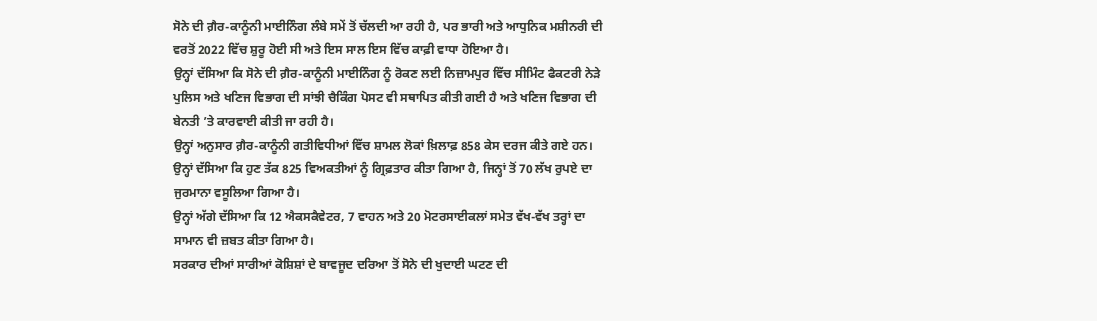ਸੋਨੇ ਦੀ ਗ਼ੈਰ-ਕਾਨੂੰਨੀ ਮਾਈਨਿੰਗ ਲੰਬੇ ਸਮੇਂ ਤੋਂ ਚੱਲਦੀ ਆ ਰਹੀ ਹੈ, ਪਰ ਭਾਰੀ ਅਤੇ ਆਧੁਨਿਕ ਮਸ਼ੀਨਰੀ ਦੀ ਵਰਤੋਂ 2022 ਵਿੱਚ ਸ਼ੁਰੂ ਹੋਈ ਸੀ ਅਤੇ ਇਸ ਸਾਲ ਇਸ ਵਿੱਚ ਕਾਫ਼ੀ ਵਾਧਾ ਹੋਇਆ ਹੈ।
ਉਨ੍ਹਾਂ ਦੱਸਿਆ ਕਿ ਸੋਨੇ ਦੀ ਗ਼ੈਰ-ਕਾਨੂੰਨੀ ਮਾਈਨਿੰਗ ਨੂੰ ਰੋਕਣ ਲਈ ਨਿਜ਼ਾਮਪੁਰ ਵਿੱਚ ਸੀਮਿੰਟ ਫੈਕਟਰੀ ਨੇੜੇ ਪੁਲਿਸ ਅਤੇ ਖਣਿਜ ਵਿਭਾਗ ਦੀ ਸਾਂਝੀ ਚੈਕਿੰਗ ਪੋਸਟ ਵੀ ਸਥਾਪਿਤ ਕੀਤੀ ਗਈ ਹੈ ਅਤੇ ਖਣਿਜ ਵਿਭਾਗ ਦੀ ਬੇਨਤੀ ’ਤੇ ਕਾਰਵਾਈ ਕੀਤੀ ਜਾ ਰਹੀ ਹੈ।
ਉਨ੍ਹਾਂ ਅਨੁਸਾਰ ਗ਼ੈਰ-ਕਾਨੂੰਨੀ ਗਤੀਵਿਧੀਆਂ ਵਿੱਚ ਸ਼ਾਮਲ ਲੋਕਾਂ ਖ਼ਿਲਾਫ਼ 858 ਕੇਸ ਦਰਜ ਕੀਤੇ ਗਏ ਹਨ। ਉਨ੍ਹਾਂ ਦੱਸਿਆ ਕਿ ਹੁਣ ਤੱਕ 825 ਵਿਅਕਤੀਆਂ ਨੂੰ ਗ੍ਰਿਫ਼ਤਾਰ ਕੀਤਾ ਗਿਆ ਹੈ, ਜਿਨ੍ਹਾਂ ਤੋਂ 70 ਲੱਖ ਰੁਪਏ ਦਾ ਜੁਰਮਾਨਾ ਵਸੂਲਿਆ ਗਿਆ ਹੈ।
ਉਨ੍ਹਾਂ ਅੱਗੇ ਦੱਸਿਆ ਕਿ 12 ਐਕਸਕੈਵੇਟਰ, 7 ਵਾਹਨ ਅਤੇ 20 ਮੋਟਰਸਾਈਕਲਾਂ ਸਮੇਤ ਵੱਖ-ਵੱਖ ਤਰ੍ਹਾਂ ਦਾ ਸਾਮਾਨ ਵੀ ਜ਼ਬਤ ਕੀਤਾ ਗਿਆ ਹੈ।
ਸਰਕਾਰ ਦੀਆਂ ਸਾਰੀਆਂ ਕੋਸ਼ਿਸ਼ਾਂ ਦੇ ਬਾਵਜੂਦ ਦਰਿਆ ਤੋਂ ਸੋਨੇ ਦੀ ਖੁਦਾਈ ਘਟਣ ਦੀ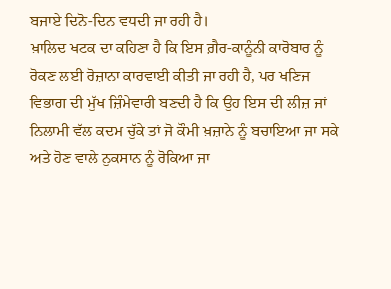ਬਜਾਏ ਦਿਨੋ-ਦਿਨ ਵਧਦੀ ਜਾ ਰਹੀ ਹੈ।
ਖ਼ਾਲਿਦ ਖਟਕ ਦਾ ਕਹਿਣਾ ਹੈ ਕਿ ਇਸ ਗ਼ੈਰ-ਕਾਨੂੰਨੀ ਕਾਰੋਬਾਰ ਨੂੰ ਰੋਕਣ ਲਈ ਰੋਜ਼ਾਨਾ ਕਾਰਵਾਈ ਕੀਤੀ ਜਾ ਰਹੀ ਹੈ, ਪਰ ਖਣਿਜ ਵਿਭਾਗ ਦੀ ਮੁੱਖ ਜ਼ਿੰਮੇਵਾਰੀ ਬਣਦੀ ਹੈ ਕਿ ਉਹ ਇਸ ਦੀ ਲੀਜ਼ ਜਾਂ ਨਿਲਾਮੀ ਵੱਲ ਕਦਮ ਚੁੱਕੇ ਤਾਂ ਜੋ ਕੌਮੀ ਖ਼ਜ਼ਾਨੇ ਨੂੰ ਬਚਾਇਆ ਜਾ ਸਕੇ ਅਤੇ ਹੋਣ ਵਾਲੇ ਨੁਕਸਾਨ ਨੂੰ ਰੋਕਿਆ ਜਾ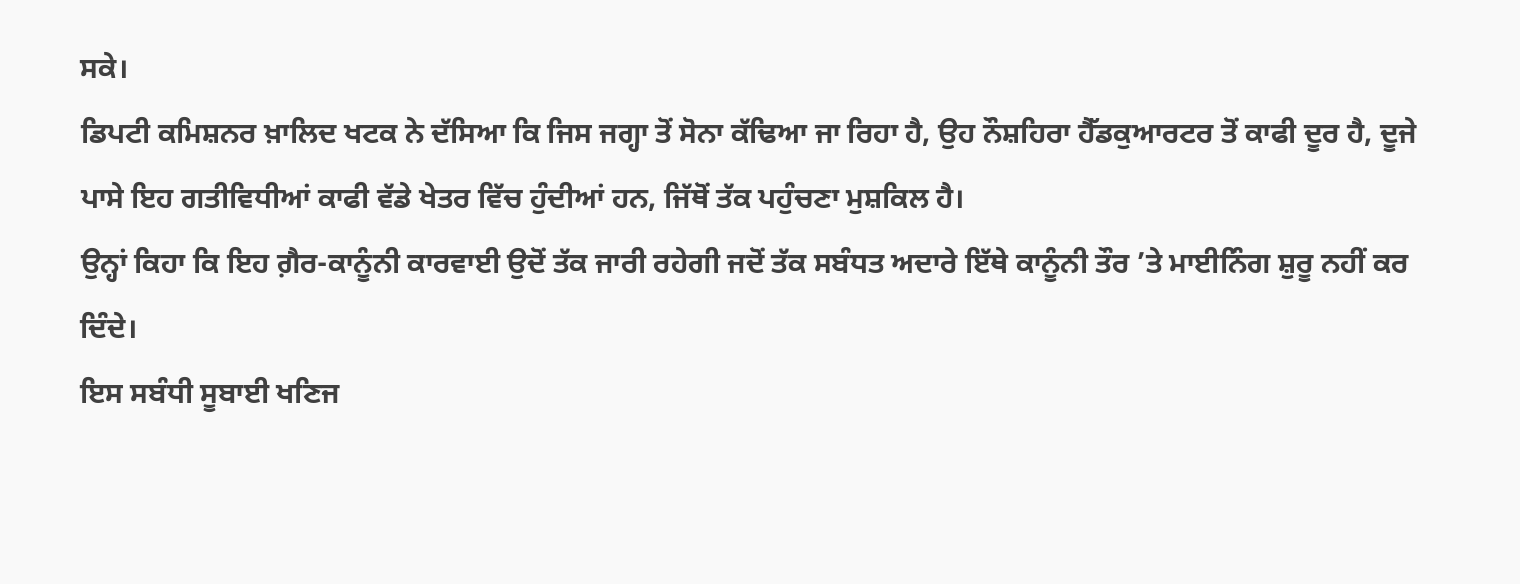ਸਕੇ।
ਡਿਪਟੀ ਕਮਿਸ਼ਨਰ ਖ਼ਾਲਿਦ ਖਟਕ ਨੇ ਦੱਸਿਆ ਕਿ ਜਿਸ ਜਗ੍ਹਾ ਤੋਂ ਸੋਨਾ ਕੱਢਿਆ ਜਾ ਰਿਹਾ ਹੈ, ਉਹ ਨੌਸ਼ਹਿਰਾ ਹੈੱਡਕੁਆਰਟਰ ਤੋਂ ਕਾਫੀ ਦੂਰ ਹੈ, ਦੂਜੇ ਪਾਸੇ ਇਹ ਗਤੀਵਿਧੀਆਂ ਕਾਫੀ ਵੱਡੇ ਖੇਤਰ ਵਿੱਚ ਹੁੰਦੀਆਂ ਹਨ, ਜਿੱਥੋਂ ਤੱਕ ਪਹੁੰਚਣਾ ਮੁਸ਼ਕਿਲ ਹੈ।
ਉਨ੍ਹਾਂ ਕਿਹਾ ਕਿ ਇਹ ਗ਼ੈਰ-ਕਾਨੂੰਨੀ ਕਾਰਵਾਈ ਉਦੋਂ ਤੱਕ ਜਾਰੀ ਰਹੇਗੀ ਜਦੋਂ ਤੱਕ ਸਬੰਧਤ ਅਦਾਰੇ ਇੱਥੇ ਕਾਨੂੰਨੀ ਤੌਰ ’ਤੇ ਮਾਈਨਿੰਗ ਸ਼ੁਰੂ ਨਹੀਂ ਕਰ ਦਿੰਦੇ।
ਇਸ ਸਬੰਧੀ ਸੂਬਾਈ ਖਣਿਜ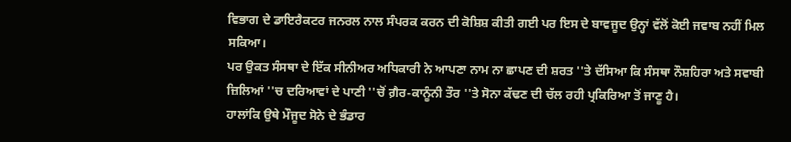ਵਿਭਾਗ ਦੇ ਡਾਇਰੈਕਟਰ ਜਨਰਲ ਨਾਲ ਸੰਪਰਕ ਕਰਨ ਦੀ ਕੋਸ਼ਿਸ਼ ਕੀਤੀ ਗਈ ਪਰ ਇਸ ਦੇ ਬਾਵਜੂਦ ਉਨ੍ਹਾਂ ਵੱਲੋਂ ਕੋਈ ਜਵਾਬ ਨਹੀਂ ਮਿਲ ਸਕਿਆ।
ਪਰ ਉਕਤ ਸੰਸਥਾ ਦੇ ਇੱਕ ਸੀਨੀਅਰ ਅਧਿਕਾਰੀ ਨੇ ਆਪਣਾ ਨਾਮ ਨਾ ਛਾਪਣ ਦੀ ਸ਼ਰਤ ''ਤੇ ਦੱਸਿਆ ਕਿ ਸੰਸਥਾ ਨੌਸ਼ਹਿਰਾ ਅਤੇ ਸਵਾਬੀ ਜ਼ਿਲਿਆਂ ''ਚ ਦਰਿਆਵਾਂ ਦੇ ਪਾਣੀ ''ਚੋਂ ਗ਼ੈਰ-ਕਾਨੂੰਨੀ ਤੌਰ ''ਤੇ ਸੋਨਾ ਕੱਢਣ ਦੀ ਚੱਲ ਰਹੀ ਪ੍ਰਕਿਰਿਆ ਤੋਂ ਜਾਣੂ ਹੈ।
ਹਾਲਾਂਕਿ ਉਥੇ ਮੌਜੂਦ ਸੋਨੇ ਦੇ ਭੰਡਾਰ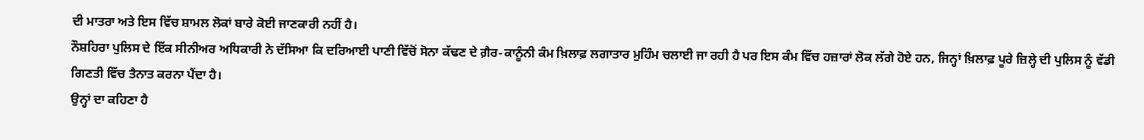ਦੀ ਮਾਤਰਾ ਅਤੇ ਇਸ ਵਿੱਚ ਸ਼ਾਮਲ ਲੋਕਾਂ ਬਾਰੇ ਕੋਈ ਜਾਣਕਾਰੀ ਨਹੀਂ ਹੈ।
ਨੌਸ਼ਹਿਰਾ ਪੁਲਿਸ ਦੇ ਇੱਕ ਸੀਨੀਅਰ ਅਧਿਕਾਰੀ ਨੇ ਦੱਸਿਆ ਕਿ ਦਰਿਆਈ ਪਾਣੀ ਵਿੱਚੋਂ ਸੋਨਾ ਕੱਢਣ ਦੇ ਗ਼ੈਰ-ਕਾਨੂੰਨੀ ਕੰਮ ਖ਼ਿਲਾਫ਼ ਲਗਾਤਾਰ ਮੁਹਿੰਮ ਚਲਾਈ ਜਾ ਰਹੀ ਹੈ ਪਰ ਇਸ ਕੰਮ ਵਿੱਚ ਹਜ਼ਾਰਾਂ ਲੋਕ ਲੱਗੇ ਹੋਏ ਹਨ, ਜਿਨ੍ਹਾਂ ਖ਼ਿਲਾਫ਼ ਪੂਰੇ ਜ਼ਿਲ੍ਹੇ ਦੀ ਪੁਲਿਸ ਨੂੰ ਵੱਡੀ ਗਿਣਤੀ ਵਿੱਚ ਤੈਨਾਤ ਕਰਨਾ ਪੈਂਦਾ ਹੈ।
ਉਨ੍ਹਾਂ ਦਾ ਕਹਿਣਾ ਹੈ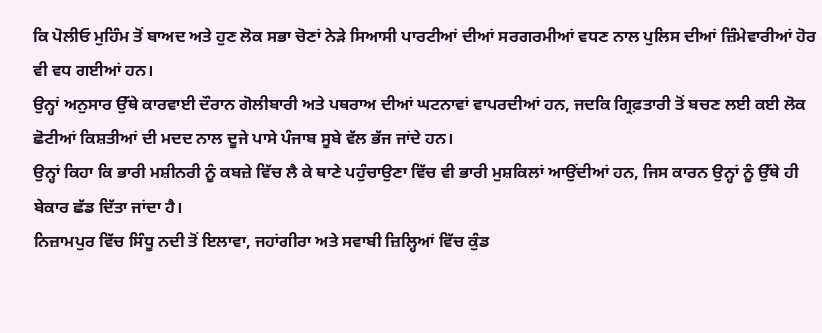ਕਿ ਪੋਲੀਓ ਮੁਹਿੰਮ ਤੋਂ ਬਾਅਦ ਅਤੇ ਹੁਣ ਲੋਕ ਸਭਾ ਚੋਣਾਂ ਨੇੜੇ ਸਿਆਸੀ ਪਾਰਟੀਆਂ ਦੀਆਂ ਸਰਗਰਮੀਆਂ ਵਧਣ ਨਾਲ ਪੁਲਿਸ ਦੀਆਂ ਜ਼ਿੰਮੇਵਾਰੀਆਂ ਹੋਰ ਵੀ ਵਧ ਗਈਆਂ ਹਨ।
ਉਨ੍ਹਾਂ ਅਨੁਸਾਰ ਉੱਥੇ ਕਾਰਵਾਈ ਦੌਰਾਨ ਗੋਲੀਬਾਰੀ ਅਤੇ ਪਥਰਾਅ ਦੀਆਂ ਘਟਨਾਵਾਂ ਵਾਪਰਦੀਆਂ ਹਨ, ਜਦਕਿ ਗ੍ਰਿਫ਼ਤਾਰੀ ਤੋਂ ਬਚਣ ਲਈ ਕਈ ਲੋਕ ਛੋਟੀਆਂ ਕਿਸ਼ਤੀਆਂ ਦੀ ਮਦਦ ਨਾਲ ਦੂਜੇ ਪਾਸੇ ਪੰਜਾਬ ਸੂਬੇ ਵੱਲ ਭੱਜ ਜਾਂਦੇ ਹਨ।
ਉਨ੍ਹਾਂ ਕਿਹਾ ਕਿ ਭਾਰੀ ਮਸ਼ੀਨਰੀ ਨੂੰ ਕਬਜ਼ੇ ਵਿੱਚ ਲੈ ਕੇ ਥਾਣੇ ਪਹੁੰਚਾਉਣਾ ਵਿੱਚ ਵੀ ਭਾਰੀ ਮੁਸ਼ਕਿਲਾਂ ਆਉਂਦੀਆਂ ਹਨ, ਜਿਸ ਕਾਰਨ ਉਨ੍ਹਾਂ ਨੂੰ ਉੱਥੇ ਹੀ ਬੇਕਾਰ ਛੱਡ ਦਿੱਤਾ ਜਾਂਦਾ ਹੈ।
ਨਿਜ਼ਾਮਪੁਰ ਵਿੱਚ ਸਿੰਧੂ ਨਦੀ ਤੋਂ ਇਲਾਵਾ, ਜਹਾਂਗੀਰਾ ਅਤੇ ਸਵਾਬੀ ਜ਼ਿਲ੍ਹਿਆਂ ਵਿੱਚ ਕੁੰਡ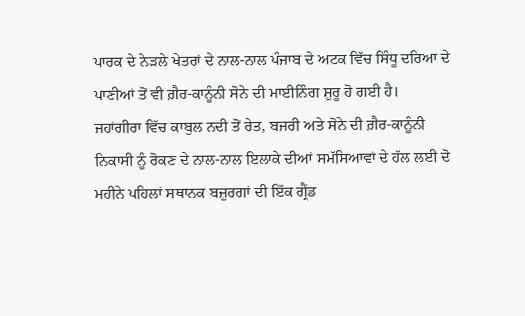ਪਾਰਕ ਦੇ ਨੇੜਲੇ ਖੇਤਰਾਂ ਦੇ ਨਾਲ-ਨਾਲ ਪੰਜਾਬ ਦੇ ਅਟਕ ਵਿੱਚ ਸਿੰਧੂ ਦਰਿਆ ਦੇ ਪਾਣੀਆਂ ਤੋਂ ਵੀ ਗ਼ੈਰ-ਕਾਨੂੰਨੀ ਸੋਨੇ ਦੀ ਮਾਈਨਿੰਗ ਸ਼ੁਰੂ ਹੋ ਗਈ ਹੈ।
ਜਹਾਂਗੀਰਾ ਵਿੱਚ ਕਾਬੁਲ ਨਦੀ ਤੋਂ ਰੇਤ, ਬਜਰੀ ਅਤੇ ਸੋਨੇ ਦੀ ਗ਼ੈਰ-ਕਾਨੂੰਨੀ ਨਿਕਾਸੀ ਨੂੰ ਰੋਕਣ ਦੇ ਨਾਲ-ਨਾਲ ਇਲਾਕੇ ਦੀਆਂ ਸਮੱਸਿਆਵਾਂ ਦੇ ਹੱਲ ਲਈ ਦੋ ਮਹੀਨੇ ਪਹਿਲਾਂ ਸਥਾਨਕ ਬਜ਼ੁਰਗਾਂ ਦੀ ਇੱਕ ਗ੍ਰੈਂਡ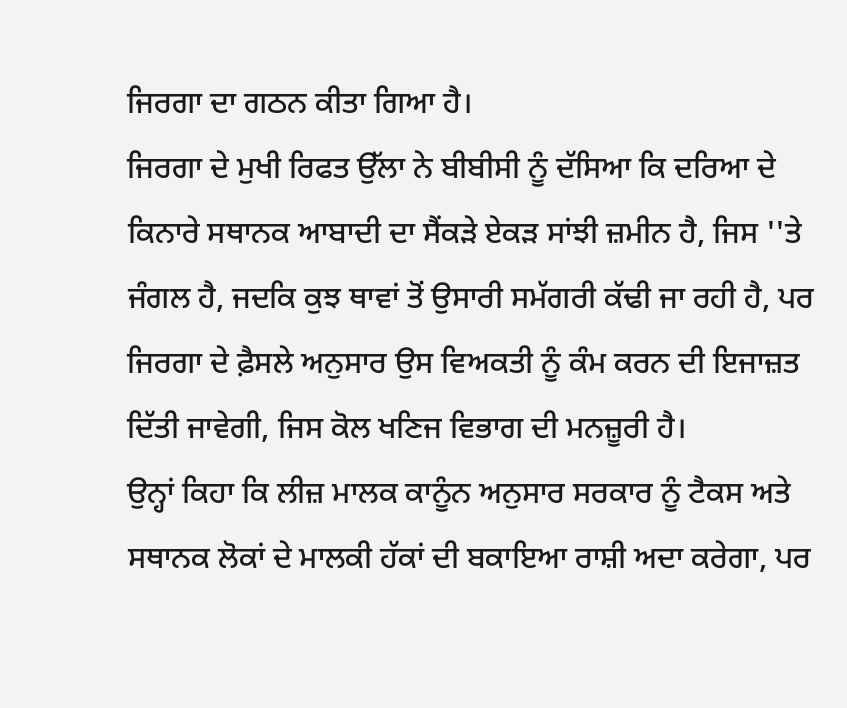ਜਿਰਗਾ ਦਾ ਗਠਨ ਕੀਤਾ ਗਿਆ ਹੈ।
ਜਿਰਗਾ ਦੇ ਮੁਖੀ ਰਿਫਤ ਉੱਲਾ ਨੇ ਬੀਬੀਸੀ ਨੂੰ ਦੱਸਿਆ ਕਿ ਦਰਿਆ ਦੇ ਕਿਨਾਰੇ ਸਥਾਨਕ ਆਬਾਦੀ ਦਾ ਸੈਂਕੜੇ ਏਕੜ ਸਾਂਝੀ ਜ਼ਮੀਨ ਹੈ, ਜਿਸ ''ਤੇ ਜੰਗਲ ਹੈ, ਜਦਕਿ ਕੁਝ ਥਾਵਾਂ ਤੋਂ ਉਸਾਰੀ ਸਮੱਗਰੀ ਕੱਢੀ ਜਾ ਰਹੀ ਹੈ, ਪਰ ਜਿਰਗਾ ਦੇ ਫ਼ੈਸਲੇ ਅਨੁਸਾਰ ਉਸ ਵਿਅਕਤੀ ਨੂੰ ਕੰਮ ਕਰਨ ਦੀ ਇਜਾਜ਼ਤ ਦਿੱਤੀ ਜਾਵੇਗੀ, ਜਿਸ ਕੋਲ ਖਣਿਜ ਵਿਭਾਗ ਦੀ ਮਨਜ਼ੂਰੀ ਹੈ।
ਉਨ੍ਹਾਂ ਕਿਹਾ ਕਿ ਲੀਜ਼ ਮਾਲਕ ਕਾਨੂੰਨ ਅਨੁਸਾਰ ਸਰਕਾਰ ਨੂੰ ਟੈਕਸ ਅਤੇ ਸਥਾਨਕ ਲੋਕਾਂ ਦੇ ਮਾਲਕੀ ਹੱਕਾਂ ਦੀ ਬਕਾਇਆ ਰਾਸ਼ੀ ਅਦਾ ਕਰੇਗਾ, ਪਰ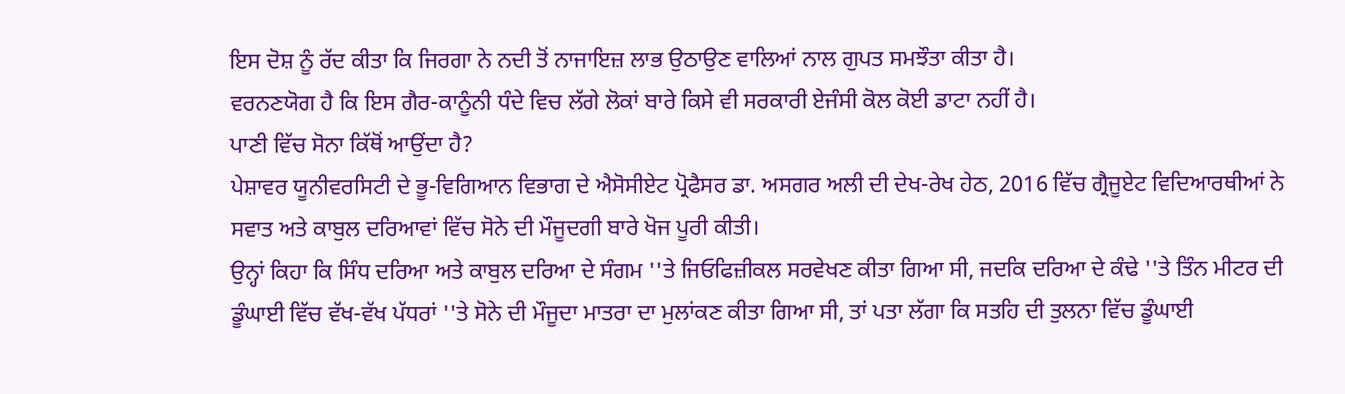ਇਸ ਦੋਸ਼ ਨੂੰ ਰੱਦ ਕੀਤਾ ਕਿ ਜਿਰਗਾ ਨੇ ਨਦੀ ਤੋਂ ਨਾਜਾਇਜ਼ ਲਾਭ ਉਠਾਉਣ ਵਾਲਿਆਂ ਨਾਲ ਗੁਪਤ ਸਮਝੌਤਾ ਕੀਤਾ ਹੈ।
ਵਰਨਣਯੋਗ ਹੈ ਕਿ ਇਸ ਗੈਰ-ਕਾਨੂੰਨੀ ਧੰਦੇ ਵਿਚ ਲੱਗੇ ਲੋਕਾਂ ਬਾਰੇ ਕਿਸੇ ਵੀ ਸਰਕਾਰੀ ਏਜੰਸੀ ਕੋਲ ਕੋਈ ਡਾਟਾ ਨਹੀਂ ਹੈ।
ਪਾਣੀ ਵਿੱਚ ਸੋਨਾ ਕਿੱਥੋਂ ਆਉਂਦਾ ਹੈ?
ਪੇਸ਼ਾਵਰ ਯੂਨੀਵਰਸਿਟੀ ਦੇ ਭੂ-ਵਿਗਿਆਨ ਵਿਭਾਗ ਦੇ ਐਸੋਸੀਏਟ ਪ੍ਰੋਫੈਸਰ ਡਾ. ਅਸਗਰ ਅਲੀ ਦੀ ਦੇਖ-ਰੇਖ ਹੇਠ, 2016 ਵਿੱਚ ਗ੍ਰੈਜੂਏਟ ਵਿਦਿਆਰਥੀਆਂ ਨੇ ਸਵਾਤ ਅਤੇ ਕਾਬੁਲ ਦਰਿਆਵਾਂ ਵਿੱਚ ਸੋਨੇ ਦੀ ਮੌਜੂਦਗੀ ਬਾਰੇ ਖੋਜ ਪੂਰੀ ਕੀਤੀ।
ਉਨ੍ਹਾਂ ਕਿਹਾ ਕਿ ਸਿੰਧ ਦਰਿਆ ਅਤੇ ਕਾਬੁਲ ਦਰਿਆ ਦੇ ਸੰਗਮ ''ਤੇ ਜਿਓਫਿਜ਼ੀਕਲ ਸਰਵੇਖਣ ਕੀਤਾ ਗਿਆ ਸੀ, ਜਦਕਿ ਦਰਿਆ ਦੇ ਕੰਢੇ ''ਤੇ ਤਿੰਨ ਮੀਟਰ ਦੀ ਡੂੰਘਾਈ ਵਿੱਚ ਵੱਖ-ਵੱਖ ਪੱਧਰਾਂ ''ਤੇ ਸੋਨੇ ਦੀ ਮੌਜੂਦਾ ਮਾਤਰਾ ਦਾ ਮੁਲਾਂਕਣ ਕੀਤਾ ਗਿਆ ਸੀ, ਤਾਂ ਪਤਾ ਲੱਗਾ ਕਿ ਸਤਹਿ ਦੀ ਤੁਲਨਾ ਵਿੱਚ ਡੂੰਘਾਈ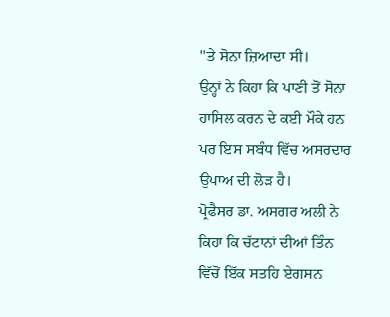''ਤੇ ਸੋਨਾ ਜ਼ਿਆਦਾ ਸੀ।
ਉਨ੍ਹਾਂ ਨੇ ਕਿਹਾ ਕਿ ਪਾਣੀ ਤੋਂ ਸੋਨਾ ਹਾਸਿਲ ਕਰਨ ਦੇ ਕਈ ਮੌਕੇ ਹਨ ਪਰ ਇਸ ਸਬੰਧ ਵਿੱਚ ਅਸਰਦਾਰ ਉਪਾਅ ਦੀ ਲੋੜ ਹੈ।
ਪ੍ਰੋਫੈਸਰ ਡਾ. ਅਸਗਰ ਅਲੀ ਨੇ ਕਿਹਾ ਕਿ ਚੱਟਾਨਾਂ ਦੀਆਂ ਤਿੰਨ ਵਿੱਚੋਂ ਇੱਕ ਸਤਹਿ ਏਗਸਨ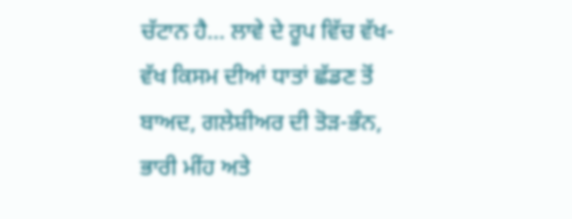ਚੱਟਾਨ ਹੈ... ਲਾਵੇ ਦੇ ਰੂਪ ਵਿੱਚ ਵੱਖ-ਵੱਖ ਕਿਸਮ ਦੀਆਂ ਧਾਤਾਂ ਛੱਡਣ ਤੋਂ ਬਾਅਦ, ਗਲੇਸ਼ੀਅਰ ਦੀ ਤੋੜ-ਭੰਨ, ਭਾਰੀ ਮੀਂਹ ਅਤੇ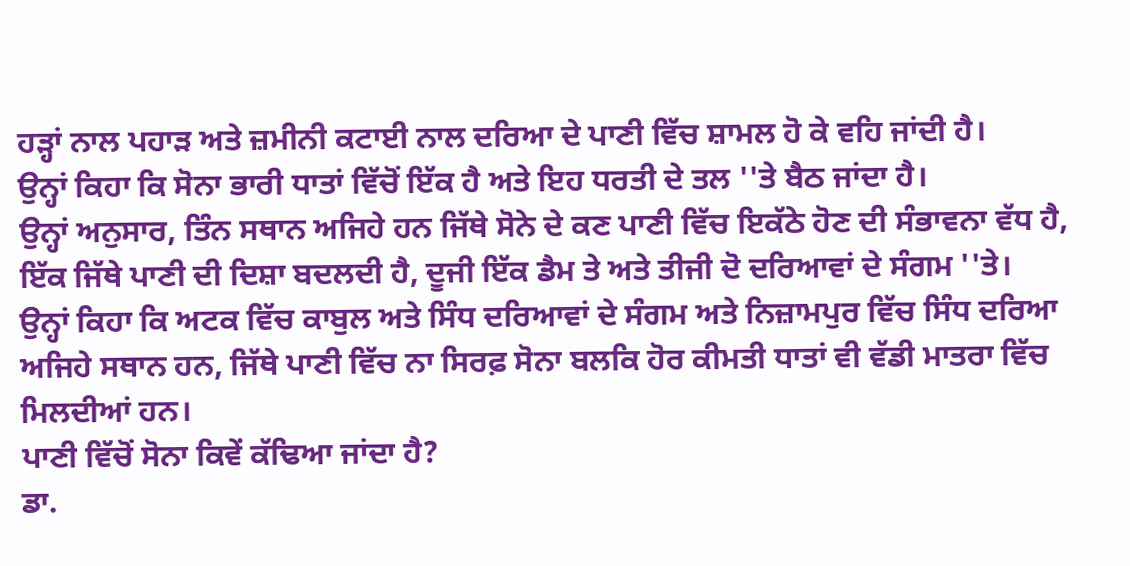ਹੜ੍ਹਾਂ ਨਾਲ ਪਹਾੜ ਅਤੇ ਜ਼ਮੀਨੀ ਕਟਾਈ ਨਾਲ ਦਰਿਆ ਦੇ ਪਾਣੀ ਵਿੱਚ ਸ਼ਾਮਲ ਹੋ ਕੇ ਵਹਿ ਜਾਂਦੀ ਹੈ।
ਉਨ੍ਹਾਂ ਕਿਹਾ ਕਿ ਸੋਨਾ ਭਾਰੀ ਧਾਤਾਂ ਵਿੱਚੋਂ ਇੱਕ ਹੈ ਅਤੇ ਇਹ ਧਰਤੀ ਦੇ ਤਲ ''ਤੇ ਬੈਠ ਜਾਂਦਾ ਹੈ।
ਉਨ੍ਹਾਂ ਅਨੁਸਾਰ, ਤਿੰਨ ਸਥਾਨ ਅਜਿਹੇ ਹਨ ਜਿੱਥੇ ਸੋਨੇ ਦੇ ਕਣ ਪਾਣੀ ਵਿੱਚ ਇਕੱਠੇ ਹੋਣ ਦੀ ਸੰਭਾਵਨਾ ਵੱਧ ਹੈ, ਇੱਕ ਜਿੱਥੇ ਪਾਣੀ ਦੀ ਦਿਸ਼ਾ ਬਦਲਦੀ ਹੈ, ਦੂਜੀ ਇੱਕ ਡੈਮ ਤੇ ਅਤੇ ਤੀਜੀ ਦੋ ਦਰਿਆਵਾਂ ਦੇ ਸੰਗਮ ''ਤੇ।
ਉਨ੍ਹਾਂ ਕਿਹਾ ਕਿ ਅਟਕ ਵਿੱਚ ਕਾਬੁਲ ਅਤੇ ਸਿੰਧ ਦਰਿਆਵਾਂ ਦੇ ਸੰਗਮ ਅਤੇ ਨਿਜ਼ਾਮਪੁਰ ਵਿੱਚ ਸਿੰਧ ਦਰਿਆ ਅਜਿਹੇ ਸਥਾਨ ਹਨ, ਜਿੱਥੇ ਪਾਣੀ ਵਿੱਚ ਨਾ ਸਿਰਫ਼ ਸੋਨਾ ਬਲਕਿ ਹੋਰ ਕੀਮਤੀ ਧਾਤਾਂ ਵੀ ਵੱਡੀ ਮਾਤਰਾ ਵਿੱਚ ਮਿਲਦੀਆਂ ਹਨ।
ਪਾਣੀ ਵਿੱਚੋਂ ਸੋਨਾ ਕਿਵੇਂ ਕੱਢਿਆ ਜਾਂਦਾ ਹੈ?
ਡਾ.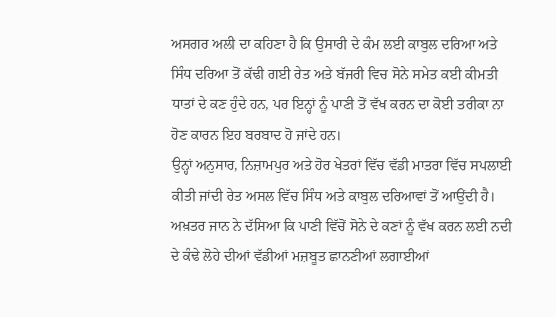ਅਸਗਰ ਅਲੀ ਦਾ ਕਹਿਣਾ ਹੈ ਕਿ ਉਸਾਰੀ ਦੇ ਕੰਮ ਲਈ ਕਾਬੁਲ ਦਰਿਆ ਅਤੇ ਸਿੰਧ ਦਰਿਆ ਤੋਂ ਕੱਢੀ ਗਈ ਰੇਤ ਅਤੇ ਬੱਜਰੀ ਵਿਚ ਸੋਨੇ ਸਮੇਤ ਕਈ ਕੀਮਤੀ ਧਾਤਾਂ ਦੇ ਕਣ ਹੁੰਦੇ ਹਨ, ਪਰ ਇਨ੍ਹਾਂ ਨੂੰ ਪਾਣੀ ਤੋਂ ਵੱਖ ਕਰਨ ਦਾ ਕੋਈ ਤਰੀਕਾ ਨਾ ਹੋਣ ਕਾਰਨ ਇਹ ਬਰਬਾਦ ਹੋ ਜਾਂਦੇ ਹਨ।
ਉਨ੍ਹਾਂ ਅਨੁਸਾਰ, ਨਿਜ਼ਾਮਪੁਰ ਅਤੇ ਹੋਰ ਖੇਤਰਾਂ ਵਿੱਚ ਵੱਡੀ ਮਾਤਰਾ ਵਿੱਚ ਸਪਲਾਈ ਕੀਤੀ ਜਾਂਦੀ ਰੇਤ ਅਸਲ ਵਿੱਚ ਸਿੰਧ ਅਤੇ ਕਾਬੁਲ ਦਰਿਆਵਾਂ ਤੋਂ ਆਉਂਦੀ ਹੈ।
ਅਖ਼ਤਰ ਜਾਨ ਨੇ ਦੱਸਿਆ ਕਿ ਪਾਣੀ ਵਿੱਚੋਂ ਸੋਨੇ ਦੇ ਕਣਾਂ ਨੂੰ ਵੱਖ ਕਰਨ ਲਈ ਨਦੀ ਦੇ ਕੰਢੇ ਲੋਹੇ ਦੀਆਂ ਵੱਡੀਆਂ ਮਜ਼ਬੂਤ ਛਾਨਣੀਆਂ ਲਗਾਈਆਂ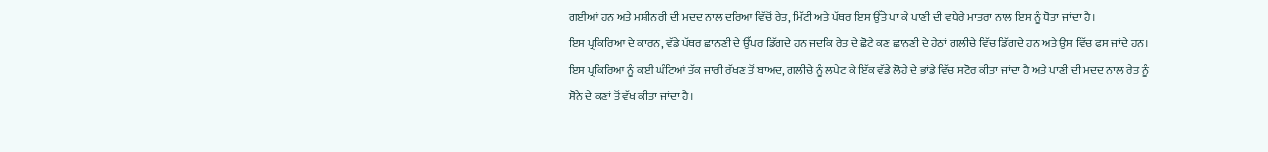ਗਈਆਂ ਹਨ ਅਤੇ ਮਸ਼ੀਨਰੀ ਦੀ ਮਦਦ ਨਾਲ ਦਰਿਆ ਵਿੱਚੋਂ ਰੇਤ, ਮਿੱਟੀ ਅਤੇ ਪੱਥਰ ਇਸ ਉੱਤੇ ਪਾ ਕੇ ਪਾਣੀ ਦੀ ਵਧੇਰੇ ਮਾਤਰਾ ਨਾਲ ਇਸ ਨੂੰ ਧੋਤਾ ਜਾਂਦਾ ਹੈ।
ਇਸ ਪ੍ਰਕਿਰਿਆ ਦੇ ਕਾਰਨ, ਵੱਡੇ ਪੱਥਰ ਛਾਨਣੀ ਦੇ ਉੱਪਰ ਡਿੱਗਦੇ ਹਨ ਜਦਕਿ ਰੇਤ ਦੇ ਛੋਟੇ ਕਣ ਛਾਨਣੀ ਦੇ ਹੇਠਾਂ ਗਲੀਚੇ ਵਿੱਚ ਡਿੱਗਦੇ ਹਨ ਅਤੇ ਉਸ ਵਿੱਚ ਫਸ ਜਾਂਦੇ ਹਨ।
ਇਸ ਪ੍ਰਕਿਰਿਆ ਨੂੰ ਕਈ ਘੰਟਿਆਂ ਤੱਕ ਜਾਰੀ ਰੱਖਣ ਤੋਂ ਬਾਅਦ, ਗਲੀਚੇ ਨੂੰ ਲਪੇਟ ਕੇ ਇੱਕ ਵੱਡੇ ਲੋਹੇ ਦੇ ਭਾਂਡੇ ਵਿੱਚ ਸਟੋਰ ਕੀਤਾ ਜਾਂਦਾ ਹੈ ਅਤੇ ਪਾਣੀ ਦੀ ਮਦਦ ਨਾਲ ਰੇਤ ਨੂੰ ਸੋਨੇ ਦੇ ਕਣਾਂ ਤੋਂ ਵੱਖ ਕੀਤਾ ਜਾਂਦਾ ਹੈ।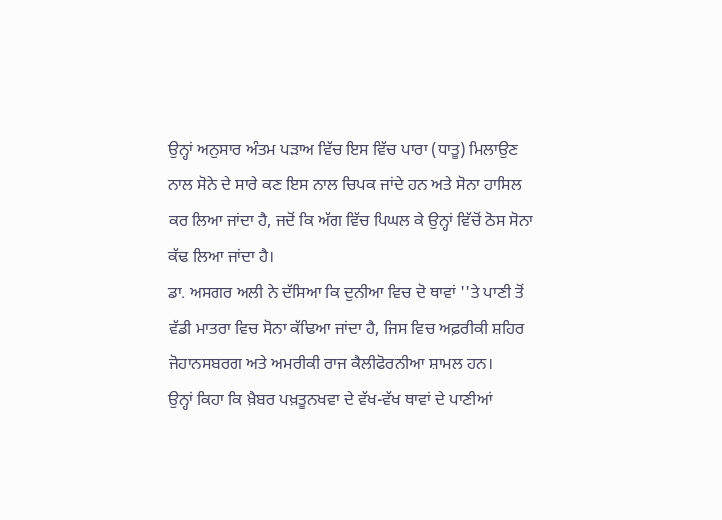ਉਨ੍ਹਾਂ ਅਨੁਸਾਰ ਅੰਤਮ ਪੜਾਅ ਵਿੱਚ ਇਸ ਵਿੱਚ ਪਾਰਾ (ਧਾਤੂ) ਮਿਲਾਉਣ ਨਾਲ ਸੋਨੇ ਦੇ ਸਾਰੇ ਕਣ ਇਸ ਨਾਲ ਚਿਪਕ ਜਾਂਦੇ ਹਨ ਅਤੇ ਸੋਨਾ ਹਾਸਿਲ ਕਰ ਲਿਆ ਜਾਂਦਾ ਹੈ, ਜਦੋਂ ਕਿ ਅੱਗ ਵਿੱਚ ਪਿਘਲ ਕੇ ਉਨ੍ਹਾਂ ਵਿੱਚੋਂ ਠੋਸ ਸੋਨਾ ਕੱਢ ਲਿਆ ਜਾਂਦਾ ਹੈ।
ਡਾ. ਅਸਗਰ ਅਲੀ ਨੇ ਦੱਸਿਆ ਕਿ ਦੁਨੀਆ ਵਿਚ ਦੋ ਥਾਵਾਂ ''ਤੇ ਪਾਣੀ ਤੋਂ ਵੱਡੀ ਮਾਤਰਾ ਵਿਚ ਸੋਨਾ ਕੱਢਿਆ ਜਾਂਦਾ ਹੈ, ਜਿਸ ਵਿਚ ਅਫ਼ਰੀਕੀ ਸ਼ਹਿਰ ਜੋਹਾਨਸਬਰਗ ਅਤੇ ਅਮਰੀਕੀ ਰਾਜ ਕੈਲੀਫੋਰਨੀਆ ਸ਼ਾਮਲ ਹਨ।
ਉਨ੍ਹਾਂ ਕਿਹਾ ਕਿ ਖ਼ੈਬਰ ਪਖ਼ਤੂਨਖਵਾ ਦੇ ਵੱਖ-ਵੱਖ ਥਾਵਾਂ ਦੇ ਪਾਣੀਆਂ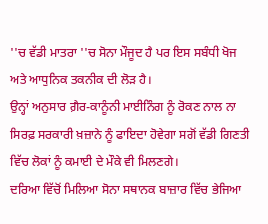''ਚ ਵੱਡੀ ਮਾਤਰਾ ''ਚ ਸੋਨਾ ਮੌਜੂਦ ਹੈ ਪਰ ਇਸ ਸਬੰਧੀ ਖੋਜ ਅਤੇ ਆਧੁਨਿਕ ਤਕਨੀਕ ਦੀ ਲੋੜ ਹੈ।
ਉਨ੍ਹਾਂ ਅਨੁਸਾਰ ਗ਼ੈਰ-ਕਾਨੂੰਨੀ ਮਾਈਨਿੰਗ ਨੂੰ ਰੋਕਣ ਨਾਲ ਨਾ ਸਿਰਫ਼ ਸਰਕਾਰੀ ਖ਼ਜ਼ਾਨੇ ਨੂੰ ਫਾਇਦਾ ਹੋਵੇਗਾ ਸਗੋਂ ਵੱਡੀ ਗਿਣਤੀ ਵਿੱਚ ਲੋਕਾਂ ਨੂੰ ਕਮਾਈ ਦੇ ਮੌਕੇ ਵੀ ਮਿਲਣਗੇ।
ਦਰਿਆ ਵਿੱਚੋਂ ਮਿਲਿਆ ਸੋਨਾ ਸਥਾਨਕ ਬਾਜ਼ਾਰ ਵਿੱਚ ਭੇਜਿਆ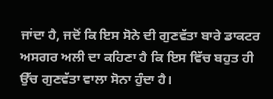ਜਾਂਦਾ ਹੈ, ਜਦੋਂ ਕਿ ਇਸ ਸੋਨੇ ਦੀ ਗੁਣਵੱਤਾ ਬਾਰੇ ਡਾਕਟਰ ਅਸਗਰ ਅਲੀ ਦਾ ਕਹਿਣਾ ਹੈ ਕਿ ਇਸ ਵਿੱਚ ਬਹੁਤ ਹੀ ਉੱਚ ਗੁਣਵੱਤਾ ਵਾਲਾ ਸੋਨਾ ਹੁੰਦਾ ਹੈ।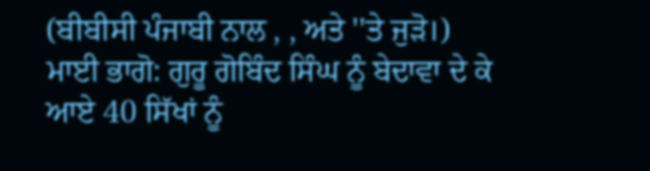(ਬੀਬੀਸੀ ਪੰਜਾਬੀ ਨਾਲ , , ਅਤੇ ''ਤੇ ਜੁੜੋ।)
ਮਾਈ ਭਾਗੋ: ਗੁਰੂ ਗੋਬਿੰਦ ਸਿੰਘ ਨੂੰ ਬੇਦਾਵਾ ਦੇ ਕੇ ਆਏ 40 ਸਿੱਖਾਂ ਨੂੰ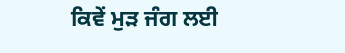ਕਿਵੇਂ ਮੁੜ ਜੰਗ ਲਈ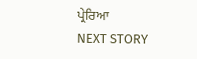ਪ੍ਰੇਰਿਆ
NEXT STORY